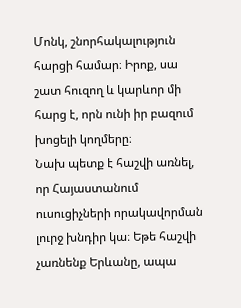Մոնկ, շնորհակալություն հարցի համար։ Իրոք, սա շատ հուզող և կարևոր մի հարց է, որն ունի իր բազում խոցելի կողմերը։
Նախ պետք է հաշվի առնել, որ Հայաստանում ուսուցիչների որակավորման լուրջ խնդիր կա։ Եթե հաշվի չառնենք Երևանը, ապա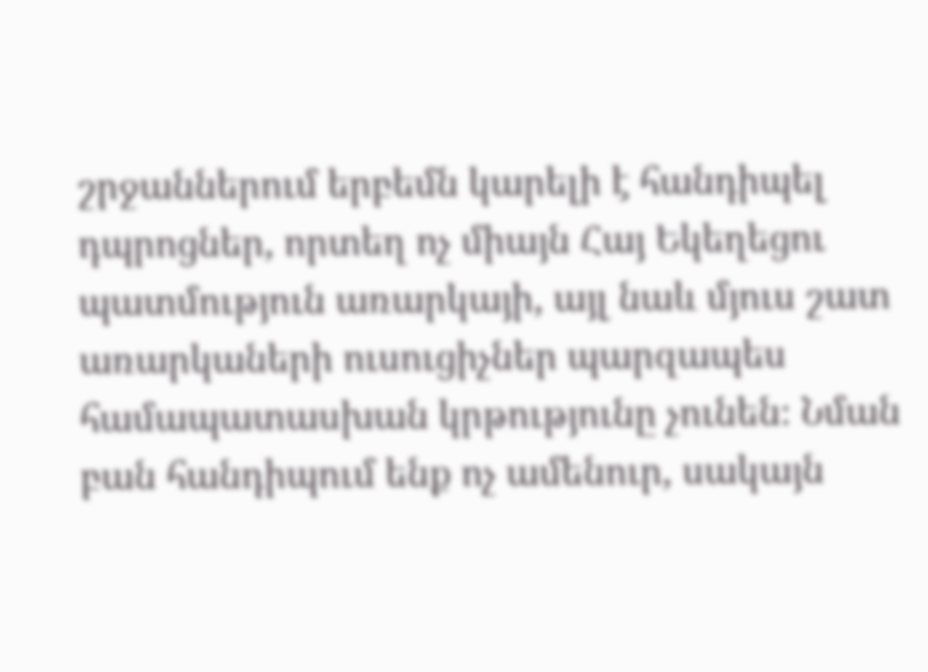շրջաններում երբեմն կարելի է հանդիպել դպրոցներ, որտեղ ոչ միայն Հայ Եկեղեցու պատմություն առարկայի, այլ նաև մյուս շատ առարկաների ուսուցիչներ պարզապես համապատասխան կրթությունը չունեն։ Նման բան հանդիպում ենք ոչ ամենուր, սակայն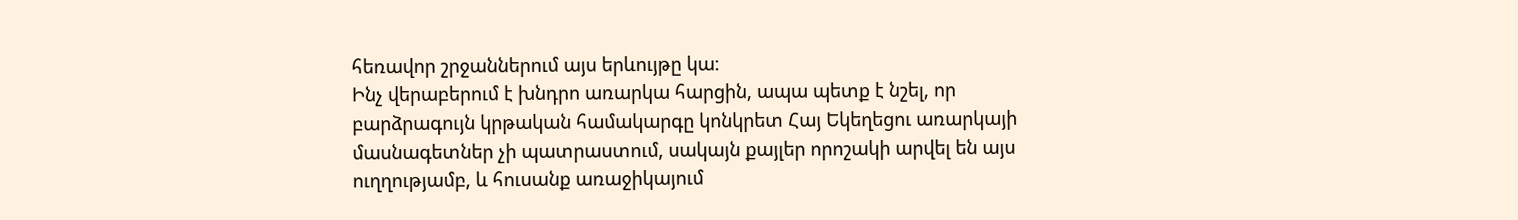հեռավոր շրջաններում այս երևույթը կա։
Ինչ վերաբերում է խնդրո առարկա հարցին, ապա պետք է նշել, որ բարձրագույն կրթական համակարգը կոնկրետ Հայ Եկեղեցու առարկայի մասնագետներ չի պատրաստում, սակայն քայլեր որոշակի արվել են այս ուղղությամբ, և հուսանք առաջիկայում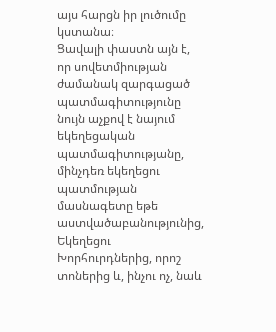այս հարցն իր լուծումը կստանա։
Ցավալի փաստն այն է, որ սովետմիության ժամանակ զարգացած պատմագիտությունը նույն աչքով է նայում եկեղեցական պատմագիտությանը, մինչդեռ եկեղեցու պատմության մասնագետը եթե աստվածաբանությունից, Եկեղեցու Խորհուրդներից, որոշ տոներից և, ինչու ոչ, նաև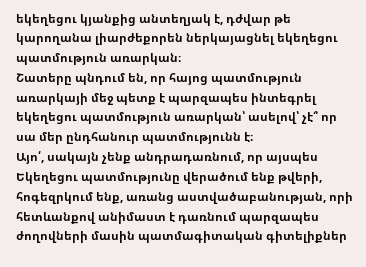եկեղեցու կյանքից անտեղյակ է, դժվար թե կարողանա լիարժեքորեն ներկայացնել եկեղեցու պատմություն առարկան։
Շատերը պնդում են, որ հայոց պատմություն առարկայի մեջ պետք է պարզապես ինտեգրել եկեղեցու պատմություն առարկան՝ ասելով՝ չէ՞ որ սա մեր ընդհանուր պատմությունն է։
Այո՛, սակայն չենք անդրադառնում, որ այսպես Եկեղեցու պատմությունը վերածում ենք թվերի, հոգեզրկում ենք, առանց աստվածաբանության, որի հետևանքով անիմաստ է դառնում պարզապես ժողովների մասին պատմագիտական գիտելիքներ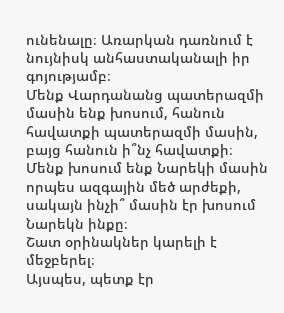ունենալը։ Առարկան դառնում է նույնիսկ անհաստականալի իր գոյությամբ։
Մենք Վարդանանց պատերազմի մասին ենք խոսում, հանուն հավատքի պատերազմի մասին, բայց հանուն ի՞նչ հավատքի։
Մենք խոսում ենք Նարեկի մասին որպես ազգային մեծ արժեքի, սակայն ինչի՞ մասին էր խոսում Նարեկն ինքը։
Շատ օրինակներ կարելի է մեջբերել։
Այսպես, պետք էր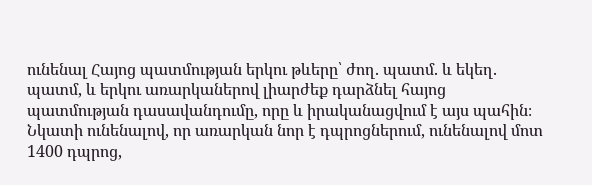ունենալ Հայոց պատմության երկու թևերը՝ ժող. պատմ. և եկեղ. պատմ, և երկու առարկաներով լիարժեք դարձնել հայոց պատմության դասավանդումը, որը և իրականացվում է այս պահին։
Նկատի ունենալով, որ առարկան նոր է դպրոցներում, ունենալով մոտ 1400 դպրոց,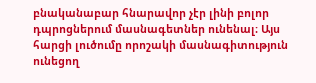բնականաբար հնարավոր չէր լինի բոլոր դպրոցներում մասնագետներ ունենալ։ Այս հարցի լուծումը որոշակի մասնագիտություն ունեցող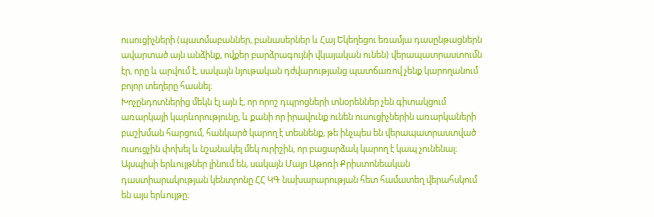ուսուցիչների (պատմաբաններ, բանասերներ և Հայ Եկեղեցու եռամյա դասընթացներն ավարտած այն անձինք, ովքեր բարձրագույնի վկայական ունեն) վերապատրաստումն էր, որը և արվում է, սակայն նյութական դժվարությանց պատճառով չենք կարողանում բոլոր տեղերը հասնել։
Խոչընդոտներից մեկն էլ այն է, որ որոշ դպրոցների տնօրեններ չեն գիտակցում առարկայի կարևորությունը, և քանի որ իրավունք ունեն ուսուցիչներին առարկաների բաշխման հարցում, հանկարծ կարող է տեսնենք, թե ինչպես են վերապատրաստված ուսուցչին փոխել և նշանակել մեկ ուրիշին, որ բացարձակ կարող է կապ չունենալ։ Այսպիսի երևույթներ լինում են, սակայն Մայր Աթոռի Քրիստոնեական դաստիարակության կենտրոնը ՀՀ ԿԳ նախարարության հետ համատեղ վերահսկում են այս երևույթը։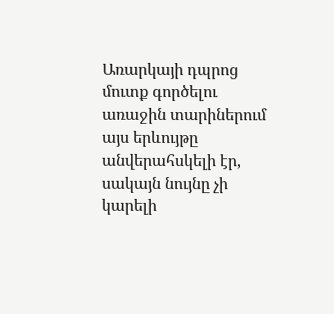Առարկայի դպրոց մուտք գործելու առաջին տարիներում այս երևույթը անվերահսկելի էր, սակայն նույնը չի կարելի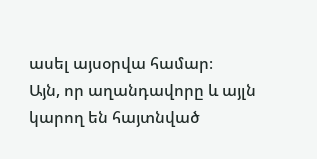ասել այսօրվա համար։
Այն, որ աղանդավորը և այլն կարող են հայտնված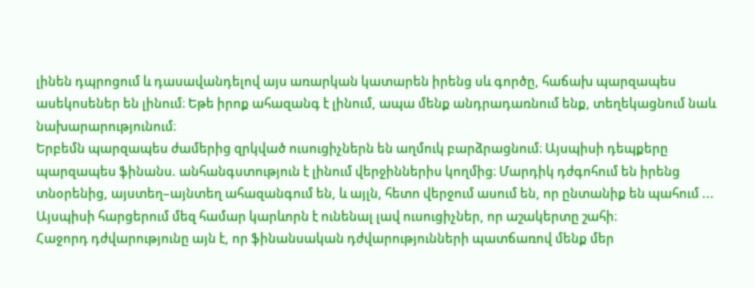լինեն դպրոցում և դասավանդելով այս առարկան կատարեն իրենց սև գործը, հաճախ պարզապես ասեկոսեներ են լինում։ Եթե իրոք ահազանգ է լինում, ապա մենք անդրադառնում ենք, տեղեկացնում նաև նախարարությունում։
Երբեմն պարզապես ժամերից զրկված ուսուցիչներն են աղմուկ բարձրացնում։ Այսպիսի դեպքերը պարզապես ֆինանս. անհանգստություն է լինում վերջիններիս կողմից։ Մարդիկ դժգոհում են իրենց տնօրենից, այստեղ–այնտեղ ահազանգում են, և այլն, հետո վերջում ասում են, որ ընտանիք են պահում ...
Այսպիսի հարցերում մեզ համար կարևորն է ունենալ լավ ուսուցիչներ, որ աշակերտը շահի։
Հաջորդ դժվարությունը այն է, որ ֆինանսական դժվարությունների պատճառով մենք մեր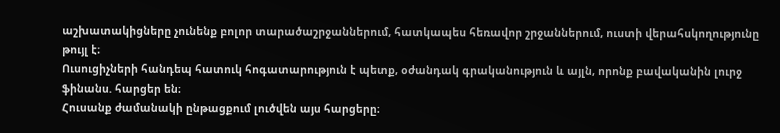աշխատակիցները չունենք բոլոր տարածաշրջաններում, հատկապես հեռավոր շրջաններում, ուստի վերահսկողությունը թույլ է։
Ուսուցիչների հանդեպ հատուկ հոգատարություն է պետք, օժանդակ գրականություն և այլն, որոնք բավականին լուրջ ֆինանս. հարցեր են։
Հուսանք ժամանակի ընթացքում լուծվեն այս հարցերը։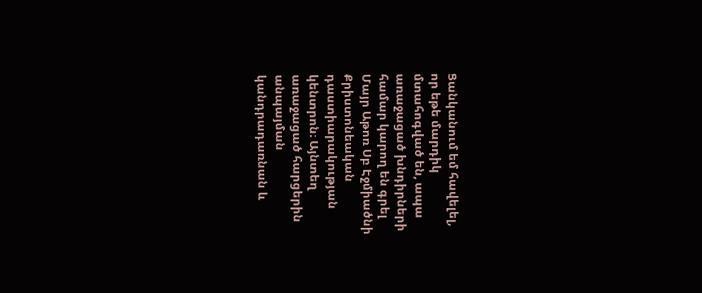Ցանկանում եմ հավելել, որ եթե մարդիկ մտահոգված են, ապա առաջացած խնդիրների համար կարող են գրել Մայր Աթոռ Սբ Էջմիածնի Քրիստոնեական դաստիարակության կենտրոն։ Այնտեղ առաջացած հարցերին անպայման կանդրադառնան և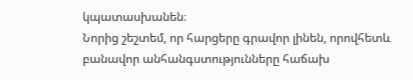կպատասխանեն։
Նորից շեշտեմ, որ հարցերը գրավոր լինեն, որովհետև բանավոր անհանգստությունները հաճախ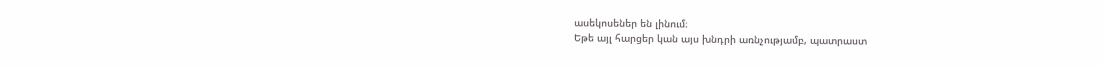ասեկոսեներ են լինում։
Եթե այլ հարցեր կան այս խնդրի առնչությամբ, պատրաստ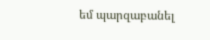եմ պարզաբանել